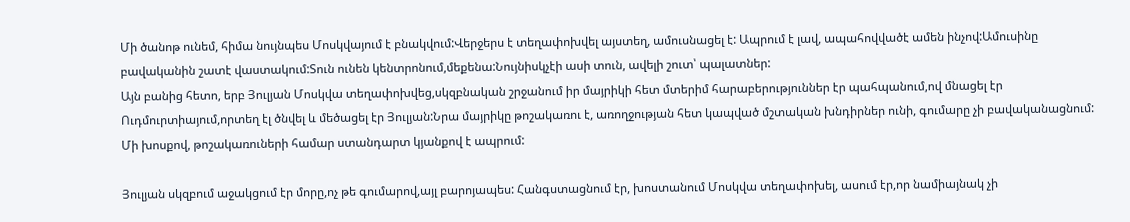Մի ծանոթ ունեմ, հիմա նույնպես Մոսկվայում է բնակվում:Վերջերս է տեղափոխվել այստեղ, ամուսնացել է: Ապրում է լավ, ապահովվածէ ամեն ինչով:Ամուսինը բավականին շատէ վաստակում:Տուն ունեն կենտրոնում,մեքենա:Նույնիսկչէի ասի տուն, ավելի շուտ՝ պալատներ:
Այն բանից հետո, երբ Յուլյան Մոսկվա տեղափոխվեց,սկզբնական շրջանում իր մայրիկի հետ մտերիմ հարաբերություններ էր պահպանում,ով մնացել էր Ուդմուրտիայում,որտեղ էլ ծնվել և մեծացել էր Յուլյան:Նրա մայրիկը թոշակառու է, առողջության հետ կապված մշտական խնդիրներ ունի, գումարը չի բավականացնում: Մի խոսքով, թոշակառուների համար ստանդարտ կյանքով է ապրում:

Յուլյան սկզբում աջակցում էր մորը,ոչ թե գումարով,այլ բարոյապես: Հանգստացնում էր, խոստանում Մոսկվա տեղափոխել, ասում էր,որ նամիայնակ չի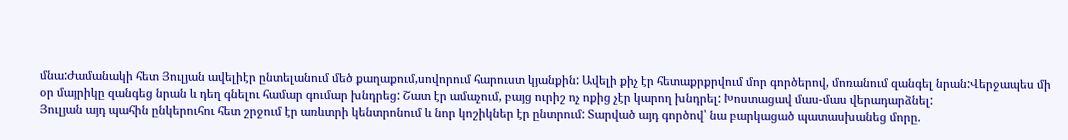մնա:Ժամանակի հետ Յուլյան ավելիէր ընտելանում մեծ քաղաքում,սովորում հարուստ կյանքին: Ավելի քիչ էր հետաքրքրվում մոր գործերով, մոռանում զանգել նրան:Վերջապես մի օր մայրիկը զանգեց նրան և դեղ գնելու համար գումար խնդրեց: Շատ էր ամաչում, բայց ուրիշ ոչ ոքից չէր կարող խնդրել: Խոստացավ մաս-մաս վերադարձնել:
Յուլյան այդ պահին ընկերուհու հետ շրջում էր առևտրի կենտրոնում և նոր կոշիկներ էր ընտրում: Տարված այդ գործով՝ նա բարկացած պատասխանեց մորը.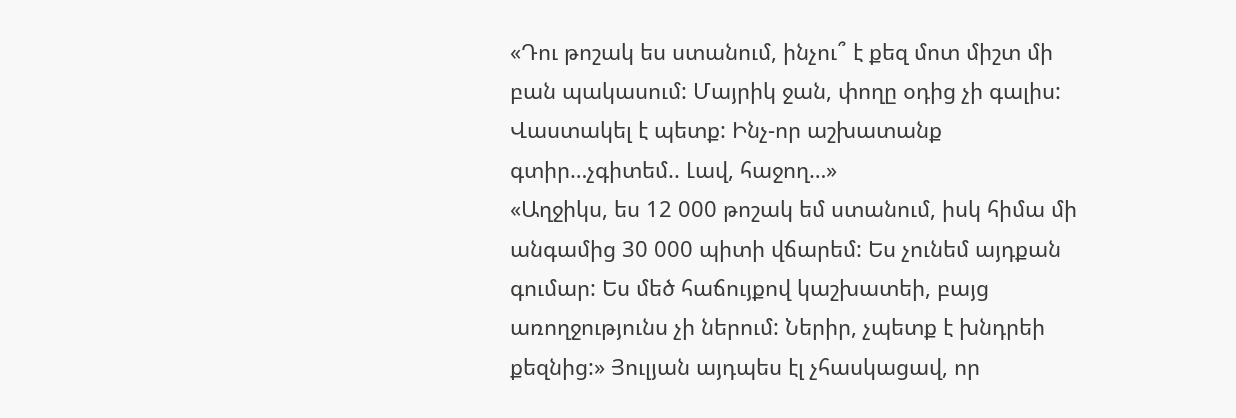«Դու թոշակ ես ստանում, ինչու՞ է քեզ մոտ միշտ մի բան պակասում: Մայրիկ ջան, փողը օդից չի գալիս: Վաստակել է պետք: Ինչ-որ աշխատանք գտիր…չգիտեմ.. Լավ, հաջող…»
«Աղջիկս, ես 12 000 թոշակ եմ ստանում, իսկ հիմա մի անգամից 30 000 պիտի վճարեմ: Ես չունեմ այդքան գումար: Ես մեծ հաճույքով կաշխատեի, բայց առողջությունս չի ներում: Ներիր, չպետք է խնդրեի քեզնից:» Յուլյան այդպես էլ չհասկացավ, որ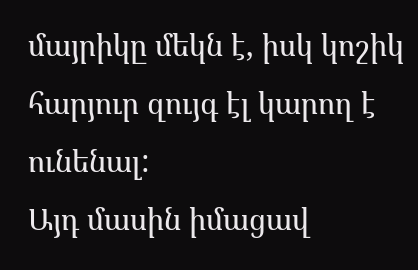մայրիկը մեկն է, իսկ կոշիկ հարյուր զույգ էլ կարող է ունենալ:
Այդ մասին իմացավ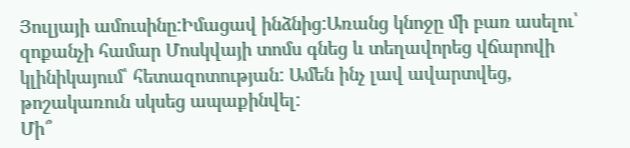Յուլյայի ամուսինը:Իմացավ ինձնից:Առանց կնոջը մի բառ ասելու՝ զոքանչի համար Մոսկվայի տոմս գնեց և տեղավորեց վճարովի կլինիկայում՝ հետազոտության: Ամեն ինչ լավ ավարտվեց, թոշակառուն սկսեց ապաքինվել:
Մի՞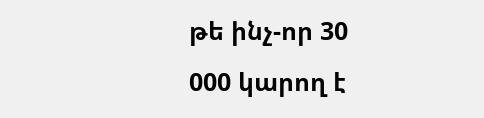թե ինչ-որ 30 000 կարող է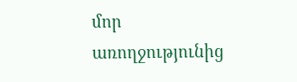մոր առողջությունից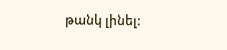թանկ լինել: